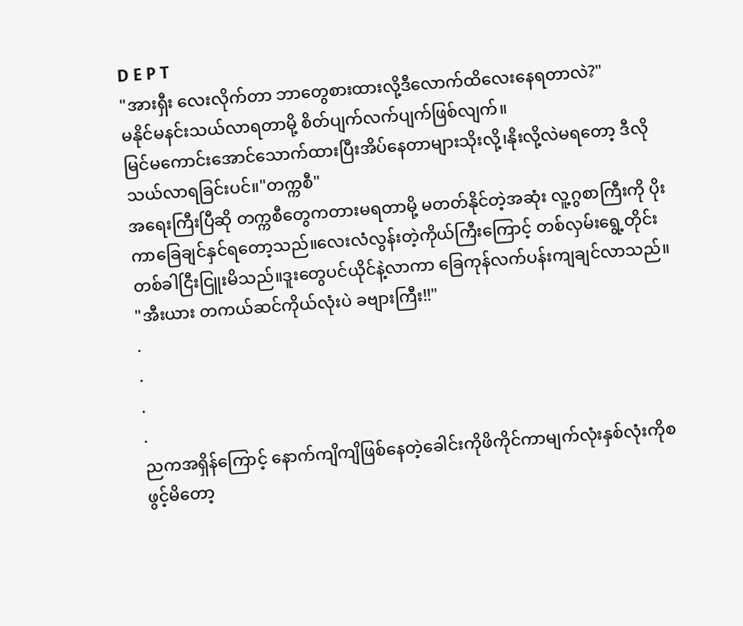D E P T
"အားရှီး လေးလိုက်တာ ဘာတွေစားထားလို့ဒီလောက်ထိလေးနေရတာလဲ?"
မနိုင်မနင်းသယ်လာရတာမို့ စိတ်ပျက်လက်ပျက်ဖြစ်လျက်။
မြင်မကောင်းအောင်သောက်ထားပြီးအိပ်နေတာများသိုးလို့၊နိုးလို့လဲမရတော့ ဒီလိုသယ်လာရခြင်းပင်။"တက္ကစီ"
အရေးကြီးပြီဆို တက္ကစီတွေကတားမရတာမို့ မတတ်နိုင်တဲ့အဆုံး လူ့ဂွစာကြီးကို ပိုးကာခြေချင်နှင်ရတော့သည်။လေးလံလွန်းတဲ့ကိုယ်ကြီးကြောင့် တစ်လှမ်းရွေ့တိုင်း တစ်ခါငြီးငြူးမိသည်။ဒူးတွေပင်ယိုင်နဲ့လာကာ ခြေကုန်လက်ပန်းကျချင်လာသည်။
"အီးယား တကယ်ဆင်ကိုယ်လုံးပဲ ခဗျားကြီး!!"
.
.
.
.
ညကအရှိန်ကြောင့် နောက်ကျိကျိဖြစ်နေတဲ့ခေါင်းကိုဖိကိုင်ကာမျက်လုံးနှစ်လုံးကိုစဖွင့်မိတော့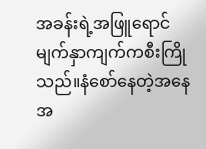အခန်းရဲ့အဖြူရောင်မျက်နှာကျက်ကစီးကြိုသည်။နံစော်နေတဲ့အနေအ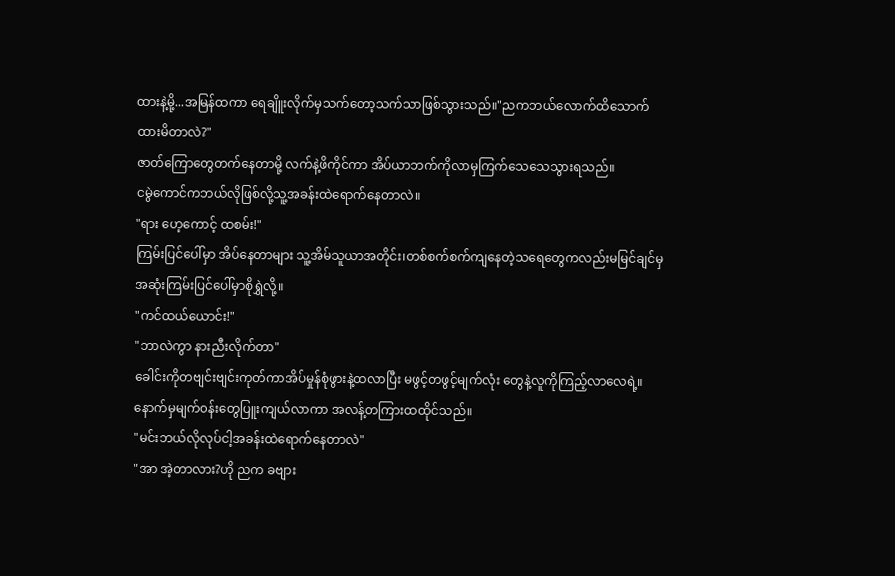ထားနဲ့မို့...အမြန်ထကာ ရေချိူးလိုက်မှသက်တော့သက်သာဖြစ်သွားသည်။"ညကဘယ်လောက်ထိသောက်ထားမိတာလဲ?"
ဇာတ်ကြောတွေတက်နေတာမို့ လက်နဲ့ဖိကိုင်ကာ အိပ်ယာဘက်ကိုလာမှကြက်သေသေသွားရသည်။
ငမွဲကောင်ကဘယ်လိုဖြစ်လို့သူ့အခန်းထဲရောက်နေတာလဲ။
"ရား ဟေ့ကောင့် ထစမ်း!"
ကြမ်းပြင်ပေါ်မှာ အိပ်နေတာများ သူ့အိမ်သူယာအတိုင်း၊တစ်စက်စက်ကျနေတဲ့သရေတွေကလည်းမမြင်ချင်မှအဆုံးကြမ်းပြင်ပေါ်မှာစိုရွှဲလို့။
"ကင်ထယ်ယောင်း!"
"ဘာလဲကွာ နားညီးလိုက်တာ"
ခေါင်းကိုတဗျင်းဗျင်းကုတ်ကာအိပ်မှုန်စုံဖွားနဲ့ထလာပြီး မဖွင့်တဖွင့်မျက်လုံး တွေနဲ့လူကိုကြည့်လာလေရဲ့။နောက်မှမျက်၀န်းတွေပြူးကျယ်လာကာ အလန့်တကြားထထိုင်သည်။
"မင်းဘယ်လိုလုပ်ငါ့အခန်းထဲရောက်နေတာလဲ"
"အာ အဲ့တာလား?ဟို ညက ခဗျား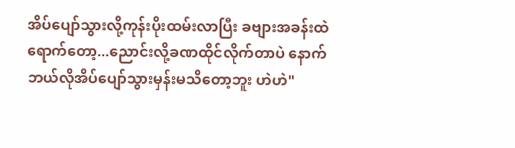အိပ်ပျော်သွားလို့ကုန်းပိုးထမ်းလာပြီး ခဗျားအခန်းထဲရောက်တော့...ညောင်းလို့ခဏထိုင်လိုက်တာပဲ နောက်ဘယ်လိုအိပ်ပျော်သွားမှန်းမသိတော့ဘူး ဟဲဟဲ"